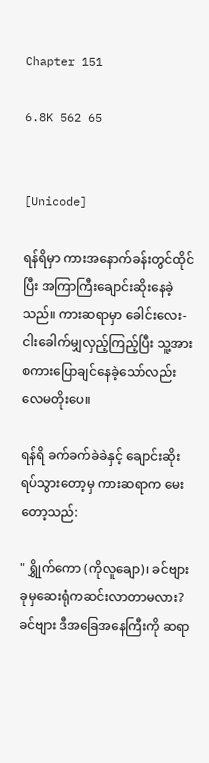Chapter 151

6.8K 562 65


[Unicode]

ရန်ရိမှာ ကားအနောက်ခန်းတွင်ထိုင်ပြီး အကြာကြီးချောင်းဆိုးနေခဲ့သည်။ ကားဆရာမှာ ခေါင်းလေး-ငါးခေါက်မျှလှည့်ကြည့်ပြီး သူ့အား စကားပြောချင်နေခဲ့သော်လည်း လေမတိုးပေ။

ရန်ရိ ခက်ခက်ခဲခဲနှင့် ချောင်းဆိုးရပ်သွားတော့မှ ကားဆရာက မေးတော့သည်:

" ရွှိုက်ကော (ကိုလူချော)၊ ခင်ဗျား ခုမှဆေးရုံကဆင်းလာတာမလား?ခင်ဗျား ဒီအခြေအနေကြီးကို ဆရာ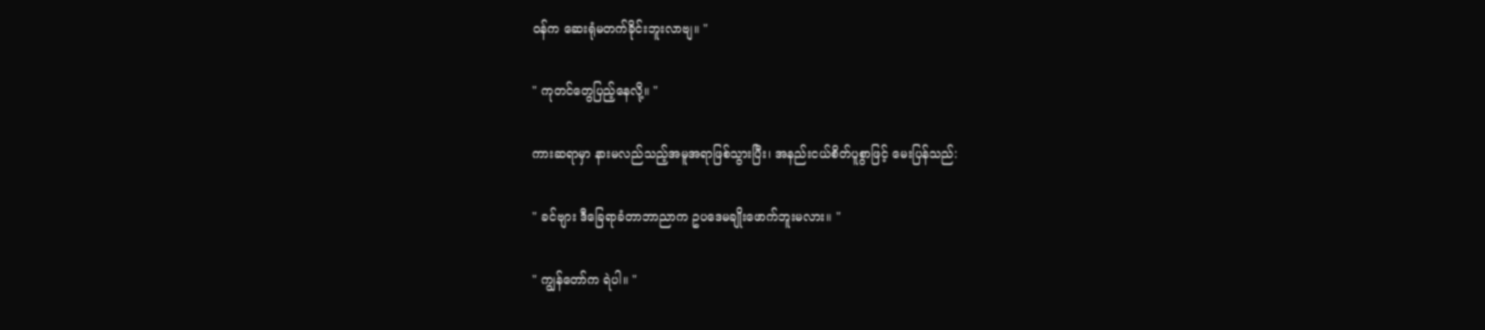ဝန်က ဆေးရုံမတက်ခိုင်းဘူးလာဗျ။ "

" ကုတင်တွေပြည့်နေလို့။ "

ကားဆရာမှာ နားမလည်သည့်အမူအရာဖြစ်သွားပြီး၊ အနည်းငယ်စိတ်ပူစွာဖြင့် မေးပြန်သည်:

" ခင်ဗျား ဒီခြေရာခံတာဘာညာက ဥပဒေမချိုးဖောက်ဘူးမလား။ "

" ကျွန်တော်က ရဲပါ။ "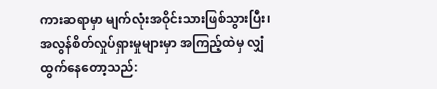ကားဆရာမှာ မျက်လုံးအဝိုင်းသားဖြစ်သွားပြီး၊ အလွန်စိတ်လှုပ်ရှားမှုများမှာ အကြည့်ထဲမှ လျှံထွက်နေတော့သည်: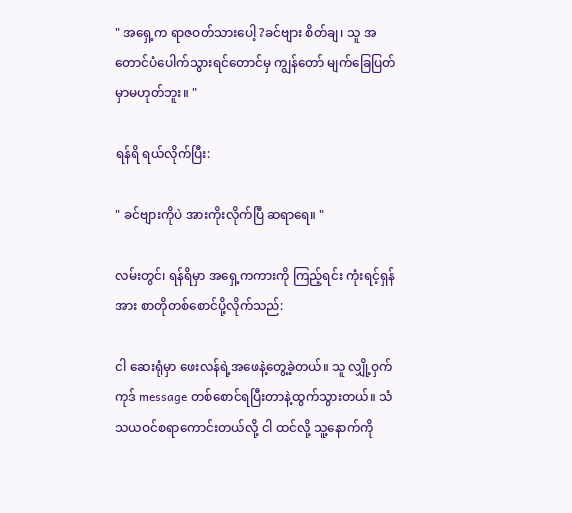" အရှေ့က ရာဇဝတ်သားပေါ့ ?ခင်ဗျား စိတ်ချ၊ သူ အတောင်ပံပေါက်သွားရင်တောင်မှ ကျွန်တော် မျက်ခြေပြတ်မှာမဟုတ်ဘူး။ "

ရန်ရိ ရယ်လိုက်ပြီး:

" ခင်ဗျားကိုပဲ အားကိုးလိုက်ပြီ ဆရာရေ။ "

လမ်းတွင်၊ ရန်ရိမှာ အရှေ့ကကားကို ကြည့်ရင်း ကုံးရင့်ရှန်အား စာတိုတစ်စောင်ပို့လိုက်သည်:

ငါ ဆေးရုံမှာ ဖေးလန်ရဲ့အဖေနဲ့တွေ့ခဲ့တယ်။ သူ လျှို့ဝှက်ကုဒ် message တစ်စောင်ရပြီးတာနဲ့ထွက်သွားတယ်။ သံသယဝင်စရာကောင်းတယ်လို့ ငါ ထင်လို့ သူ့နောက်ကို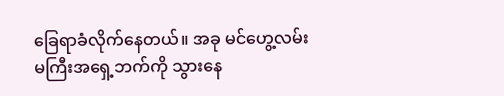ခြေရာခံလိုက်နေတယ်။ အခု မင်ဟွေ့လမ်းမကြီးအရှေ့ဘက်ကို သွားနေ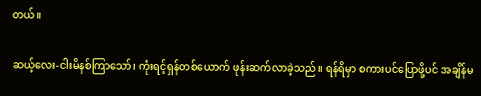တယ်။

ဆယ့်လေး-ငါးမိနစ်ကြာသော်၊ ကုံးရင့်ရှန်တစ်ယောက် ဖုန်းဆက်လာခဲ့သည်။ ရန်ရိမှာ စကားပင်ပြောဖို့ပင် အချိန်မ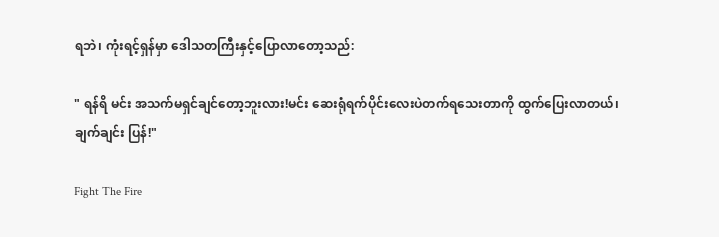ရဘဲ၊ ကုံးရင့်ရှန်မှာ ဒေါသတကြီးနှင့်ပြောလာတော့သည်:

" ရန်ရိ မင်း အသက်မရှင်ချင်တော့ဘူးလား!မင်း ဆေးရုံရက်ပိုင်းလေးပဲတက်ရသေးတာကို ထွက်ပြေးလာတယ်၊ ချက်ချင်း ပြန်!"

Fight The Fire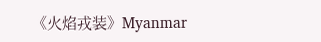《火焰戎装》Myanmar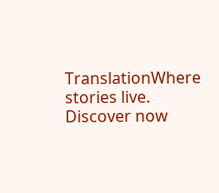TranslationWhere stories live. Discover now